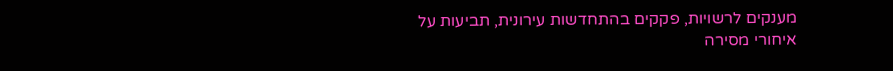מענקים לרשויות, פקקים בהתחדשות עירונית, תביעות על איחורי מסירה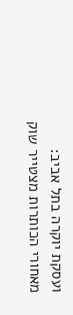ועסקת יוקרה בתל אביב: מאחורי הכותרות מצטייר שוק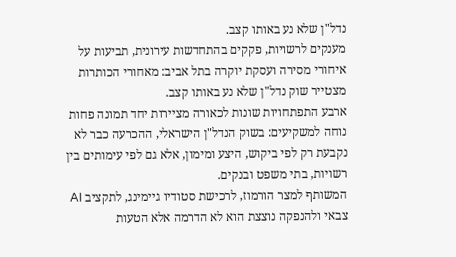נדל"ן שלא נע באותו קצב.
מענקים לרשויות, פקקים בהתחדשות עירונית, תביעות על איחורי מסירה ועסקת יוקרה בתל אביב: מאחורי הכותרות מצטייר שוק נדל"ן שלא נע באותו קצב.
ארבע התפתחויות שונות לכאורה מציירות יחד תמונה פחות נוחה למשקיעים: בשוק הנדל"ן הישראלי, ההכרעה כבר לא נקבעת רק לפי ביקוש, היצע ומימון, אלא גם לפי עימותים בין רשויות, בתי משפט ובנקים.
המשותף למצר הורמוז, לרכישת סטודיו גיימינג, לתקציב AI צבאי ולהנפקה נוצצת הוא לא הדרמה אלא הטעות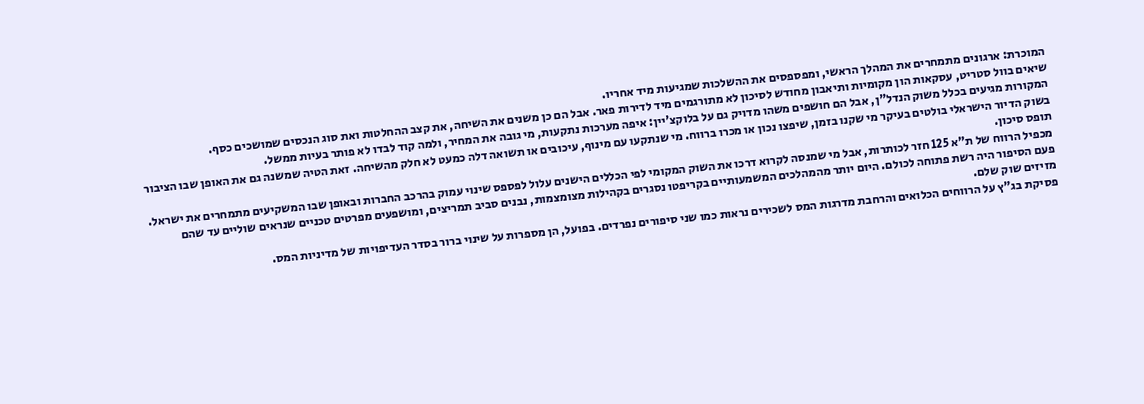המוכרת: ארגונים מתמחרים את המהלך הראשי, ומפספסים את ההשלכות שמגיעות מיד אחריו.
שיאים בוול סטריט, עסקאות הון מקומיות ותיאבון מחודש לסיכון לא מתורגמים מיד לדירות פאר. אבל הם כן משנים את השיחה, את קצב ההחלטות ואת סוג הנכסים שמושכים כסף.
המקורות מגיעים בכלל משוק הנדל"ן, אבל הם חושפים משהו מדויק גם על בלוקצ'יין: איפה מערכות נתקעות, מי גובה את המחיר, ולמה קוד לבדו לא פותר בעיות ממשל.
בשוק הדיור הישראלי בולטים בעיקר מי שקנו בזמן, שיפצו נכון או מכרו ברווח. מי שנתקעו עם מינוף, עיכובים או תשואה דלה כמעט לא חלק מהשיחה. זאת הטיה שמשנה גם את האופן שבו הציבור תופס סיכון.
מכפיל הרווח של ת"א 125 חזר לכותרות, אבל מי שמנסה לקרוא דרכו את השוק המקומי לפי הכללים הישנים עלול לפספס שינוי עמוק בהרכב החברות ובאופן שבו המשקיעים מתמחרים את ישראל.
פעם הסיפור היה רשת פתוחה לכולם. היום יותר מהמהלכים המשמעותיים בקריפטו נסגרים בקהילות מצומצמות, נבנים סביב תמריצים, ומושפעים מפרטים טכניים שנראים שוליים עד שהם מזיזים שוק שלם.
פסיקת בג"ץ על הרווחים הכלואים והרחבת מדרגות המס לשכירים נראות כמו שני סיפורים נפרדים. בפועל, הן מספרות על שינוי ברור בסדר העדיפויות של מדיניות המס.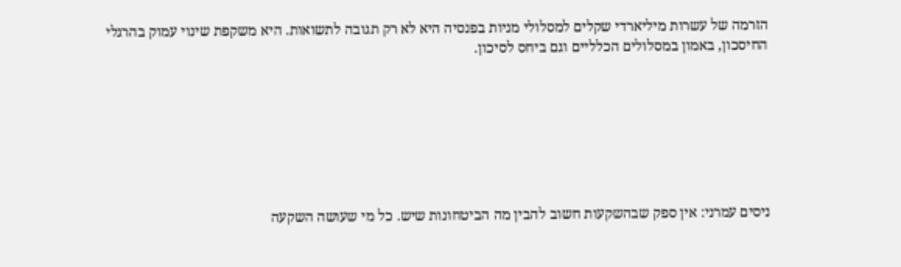הזרמה של עשרות מיליארדי שקלים למסלולי מניות בפנסיה היא לא רק תגובה לתשואות. היא משקפת שינוי עמוק בהרגלי החיסכון, באמון במסלולים הכלליים וגם ביחס לסיכון.







ניסים עמרני: אין ספק שבהשקעות חשוב להבין מה הביטחונות שיש. כל מי שעושה השקעה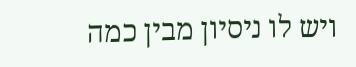ויש לו ניסיון מבין כמה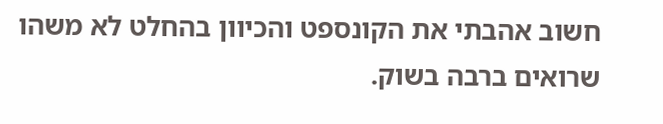חשוב אהבתי את הקונספט והכיוון בהחלט לא משהו שרואים ברבה בשוק.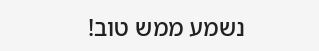נשמע ממש טוב!